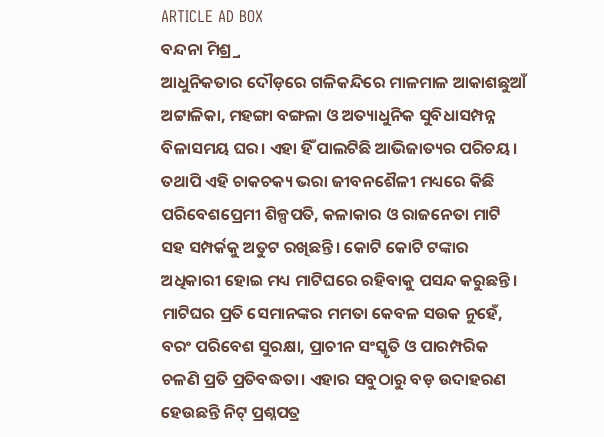ARTICLE AD BOX
ବନ୍ଦନା ମିଶ୍ର୍ର
ଆଧୁନିକତାର ଦୌଡ଼ରେ ଗଳିକନ୍ଦିରେ ମାଳମାଳ ଆକାଶଛୁଆଁ ଅଟ୍ଟାଳିକା, ମହଙ୍ଗା ବଙ୍ଗଳା ଓ ଅତ୍ୟାଧୁନିକ ସୁବିଧାସମ୍ପନ୍ନ ବିଳାସମୟ ଘର। ଏହା ହିଁ ପାଲଟିଛି ଆଭିଜାତ୍ୟର ପରିଚୟ। ତଥାପି ଏହି ଚାକଚକ୍ୟ ଭରା ଜୀବନଶୈଳୀ ମଧ୍ୟରେ କିଛି ପରିବେଶପ୍ରେମୀ ଶିଳ୍ପପତି, କଳାକାର ଓ ରାଜନେତା ମାଟି ସହ ସମ୍ପର୍କକୁ ଅତୁଟ ରଖିଛନ୍ତି। କୋଟି କୋଟି ଟଙ୍କାର ଅଧିକାରୀ ହୋଇ ମଧ୍ୟ ମାଟିଘରେ ରହିବାକୁ ପସନ୍ଦ କରୁଛନ୍ତି। ମାଟିଘର ପ୍ରତି ସେମାନଙ୍କର ମମତା କେବଳ ସଉକ ନୁହେଁ, ବରଂ ପରିବେଶ ସୁରକ୍ଷା, ପ୍ରାଚୀନ ସଂସ୍କୃତି ଓ ପାରମ୍ପରିକ ଚଳଣି ପ୍ରତି ପ୍ରତିବଦ୍ଧତା। ଏହାର ସବୁଠାରୁ ବଡ଼ ଉଦାହରଣ ହେଉଛନ୍ତି ନିଟ୍ ପ୍ରଶ୍ନପତ୍ର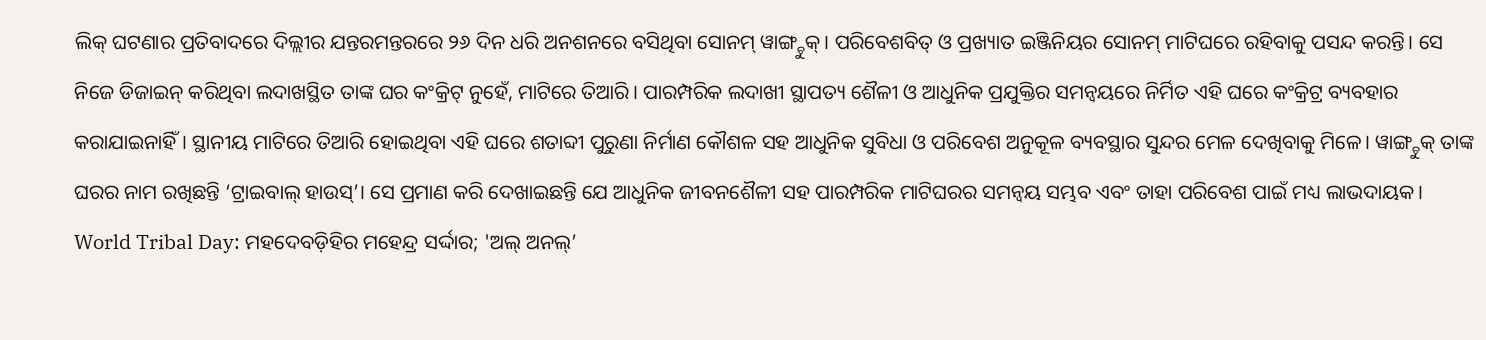ଲିକ୍ ଘଟଣାର ପ୍ରତିବାଦରେ ଦିଲ୍ଲୀର ଯନ୍ତରମନ୍ତରରେ ୨୬ ଦିନ ଧରି ଅନଶନରେ ବସିଥିବା ସୋନମ୍ ୱାଙ୍ଗ୍ଚୁକ୍। ପରିବେଶବିତ୍ ଓ ପ୍ରଖ୍ୟାତ ଇଞ୍ଜିନିୟର ସୋନମ୍ ମାଟିଘରେ ରହିବାକୁ ପସନ୍ଦ କରନ୍ତି। ସେ ନିଜେ ଡିଜାଇନ୍ କରିଥିବା ଲଦାଖସ୍ଥିତ ତାଙ୍କ ଘର କଂକ୍ରିଟ୍ ନୁହେଁ, ମାଟିରେ ତିଆରି। ପାରମ୍ପରିକ ଲଦାଖୀ ସ୍ଥାପତ୍ୟ ଶୈଳୀ ଓ ଆଧୁନିକ ପ୍ରଯୁକ୍ତିର ସମନ୍ୱୟରେ ନିର୍ମିତ ଏହି ଘରେ କଂକ୍ରିଟ୍ର ବ୍ୟବହାର କରାଯାଇନାହିଁ। ସ୍ଥାନୀୟ ମାଟିରେ ତିଆରି ହୋଇଥିବା ଏହି ଘରେ ଶତାବ୍ଦୀ ପୁରୁଣା ନିର୍ମାଣ କୌଶଳ ସହ ଆଧୁନିକ ସୁବିଧା ଓ ପରିବେଶ ଅନୁକୂଳ ବ୍ୟବସ୍ଥାର ସୁନ୍ଦର ମେଳ ଦେଖିବାକୁ ମିଳେ। ୱାଙ୍ଗ୍ଚୁକ୍ ତାଙ୍କ ଘରର ନାମ ରଖିଛନ୍ତି ‘ଟ୍ରାଇବାଲ୍ ହାଉସ୍’। ସେ ପ୍ରମାଣ କରି ଦେଖାଇଛନ୍ତି ଯେ ଆଧୁନିକ ଜୀବନଶୈଳୀ ସହ ପାରମ୍ପରିକ ମାଟିଘରର ସମନ୍ୱୟ ସମ୍ଭବ ଏବଂ ତାହା ପରିବେଶ ପାଇଁ ମଧ୍ୟ ଲାଭଦାୟକ।
World Tribal Day: ମହଦେବଡ଼ିହିର ମହେନ୍ଦ୍ର ସର୍ଦ୍ଦାର; 'ଅଲ୍ ଅନଲ୍’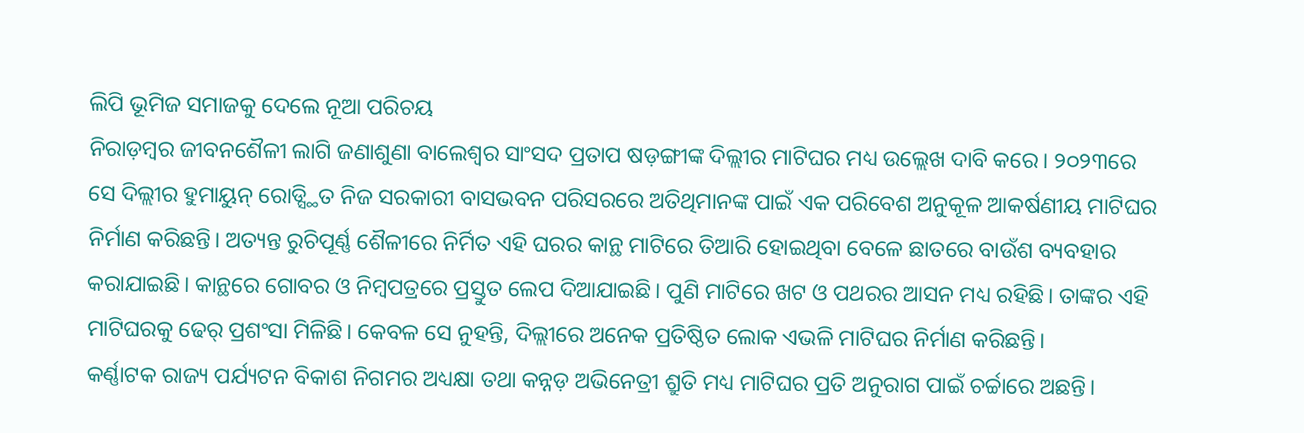ଲିପି ଭୂମିଜ ସମାଜକୁ ଦେଲେ ନୂଆ ପରିଚୟ
ନିରାଡ଼ମ୍ବର ଜୀବନଶୈଳୀ ଲାଗି ଜଣାଶୁଣା ବାଲେଶ୍ବର ସାଂସଦ ପ୍ରତାପ ଷଡ଼ଙ୍ଗୀଙ୍କ ଦିଲ୍ଲୀର ମାଟିଘର ମଧ୍ୟ ଉଲ୍ଲେଖ ଦାବି କରେ। ୨୦୨୩ରେ ସେ ଦିଲ୍ଲୀର ହୁମାୟୁନ୍ ରୋଡ୍ସ୍ଥିତ ନିଜ ସରକାରୀ ବାସଭବନ ପରିସରରେ ଅତିଥିମାନଙ୍କ ପାଇଁ ଏକ ପରିବେଶ ଅନୁକୂଳ ଆକର୍ଷଣୀୟ ମାଟିଘର ନିର୍ମାଣ କରିଛନ୍ତି। ଅତ୍ୟନ୍ତ ରୁଚିପୂର୍ଣ୍ଣ ଶୈଳୀରେ ନିର୍ମିତ ଏହି ଘରର କାନ୍ଥ ମାଟିରେ ତିଆରି ହୋଇଥିବା ବେଳେ ଛାତରେ ବାଉଁଶ ବ୍ୟବହାର କରାଯାଇଛି। କାନ୍ଥରେ ଗୋବର ଓ ନିମ୍ବପତ୍ରରେ ପ୍ରସ୍ତୁତ ଲେପ ଦିଆଯାଇଛି। ପୁଣି ମାଟିରେ ଖଟ ଓ ପଥରର ଆସନ ମଧ୍ୟ ରହିଛି। ତାଙ୍କର ଏହି ମାଟିଘରକୁ ଢେର୍ ପ୍ରଶଂସା ମିଳିଛି। କେବଳ ସେ ନୁହନ୍ତି, ଦିଲ୍ଲୀରେ ଅନେକ ପ୍ରତିଷ୍ଠିତ ଲୋକ ଏଭଳି ମାଟିଘର ନିର୍ମାଣ କରିଛନ୍ତି।
କର୍ଣ୍ଣାଟକ ରାଜ୍ୟ ପର୍ଯ୍ୟଟନ ବିକାଶ ନିଗମର ଅଧ୍ୟକ୍ଷା ତଥା କନ୍ନଡ଼ ଅଭିନେତ୍ରୀ ଶ୍ରୁତି ମଧ୍ୟ ମାଟିଘର ପ୍ରତି ଅନୁରାଗ ପାଇଁ ଚର୍ଚ୍ଚାରେ ଅଛନ୍ତି।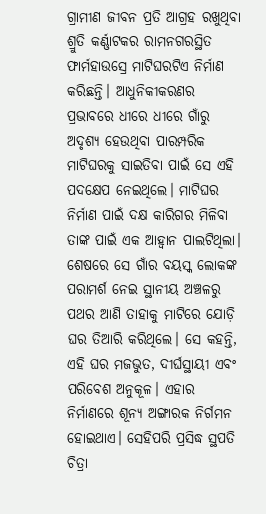ଗ୍ରାମୀଣ ଜୀବନ ପ୍ରତି ଆଗ୍ରହ ରଖୁଥିବା ଶ୍ରୁତି କର୍ଣ୍ଣାଟକର ରାମନଗରସ୍ଥିତ ଫାର୍ମହାଉସ୍ରେ ମାଟିଘରଟିଏ ନିର୍ମାଣ କରିଛନ୍ତି। ଆଧୁନିକୀକରଣର ପ୍ରଭାବରେ ଧୀରେ ଧୀରେ ଗାଁରୁ ଅଦୃଶ୍ୟ ହେଉଥିବା ପାରମ୍ପରିକ ମାଟିଘରକୁ ସାଇତିବା ପାଇଁ ସେ ଏହି ପଦକ୍ଷେପ ନେଇଥିଲେ। ମାଟିଘର ନିର୍ମାଣ ପାଇଁ ଦକ୍ଷ କାରିଗର ମିଳିବା ତାଙ୍କ ପାଇଁ ଏକ ଆହ୍ବାନ ପାଲଟିଥିଲା। ଶେଷରେ ସେ ଗାଁର ବୟସ୍କ ଲୋକଙ୍କ ପରାମର୍ଶ ନେଇ ସ୍ଥାନୀୟ ଅଞ୍ଚଳରୁ ପଥର ଆଣି ତାହାକୁ ମାଟିରେ ଯୋଡ଼ି ଘର ତିଆରି କରିଥିଲେ। ସେ କହନ୍ତି, ଏହି ଘର ମଜଭୁତ, ଦୀର୍ଘସ୍ଥାୟୀ ଏବଂ ପରିବେଶ ଅନୁକୂଳ। ଏହାର ନିର୍ମାଣରେ ଶୂନ୍ୟ ଅଙ୍ଗାରକ ନିର୍ଗମନ ହୋଇଥାଏ। ସେହିପରି ପ୍ରସିଦ୍ଧ ସ୍ଥପତି ଚିତ୍ରା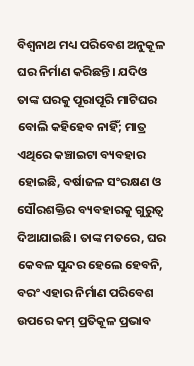ବିଶ୍ୱନାଥ ମଧ୍ୟ ପରିବେଶ ଅନୁକୂଳ ଘର ନିର୍ମାଣ କରିଛନ୍ତି। ଯଦିଓ ତାଙ୍କ ଘରକୁ ପୂରାପୂରି ମାଟିଘର ବୋଲି କହିହେବ ନାହିଁ; ମାତ୍ର ଏଥିରେ କଞ୍ଚାଇଟା ବ୍ୟବହାର ହୋଇଛି, ବର୍ଷାଜଳ ସଂରକ୍ଷଣ ଓ ସୌରଶକ୍ତିର ବ୍ୟବହାରକୁ ଗୁରୁତ୍ୱ ଦିଆଯାଇଛି। ତାଙ୍କ ମତରେ, ଘର କେବଳ ସୁନ୍ଦର ହେଲେ ହେବନି, ବରଂ ଏହାର ନିର୍ମାଣ ପରିବେଶ ଉପରେ କମ୍ ପ୍ରତିକୂଳ ପ୍ରଭାବ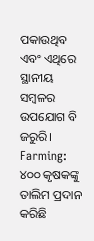ପକାଉଥିବ ଏବଂ ଏଥିରେ ସ୍ଥାନୀୟ ସମ୍ବଳର ଉପଯୋଗ ବି ଜରୁରି।
Farming: ୪୦୦ କୃଷକଙ୍କୁ ତାଲିମ ପ୍ରଦାନ କରିଛି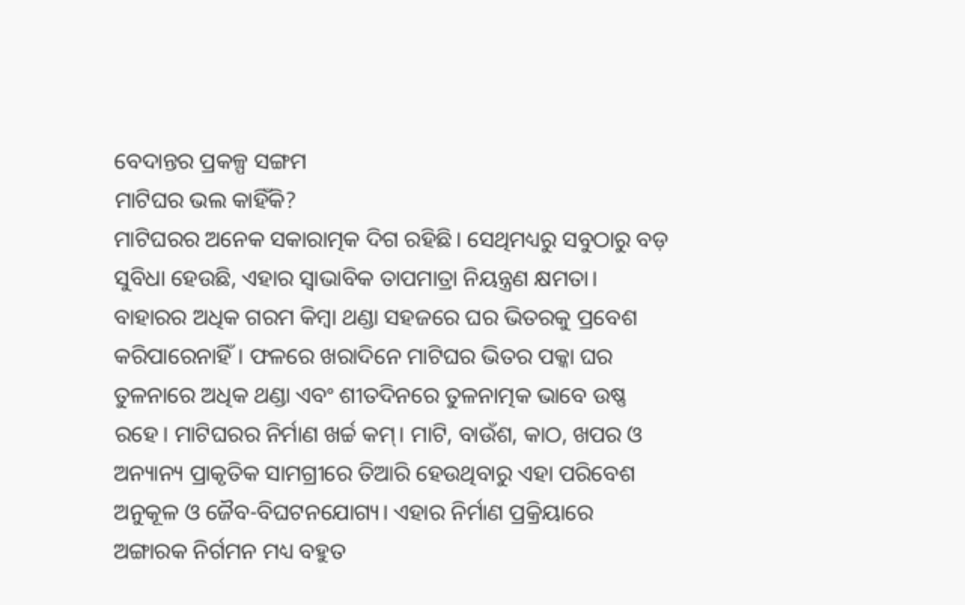ବେଦାନ୍ତର ପ୍ରକଳ୍ପ ସଙ୍ଗମ
ମାଟିଘର ଭଲ କାହିଁକି?
ମାଟିଘରର ଅନେକ ସକାରାତ୍ମକ ଦିଗ ରହିଛି। ସେଥିମଧ୍ୟରୁ ସବୁଠାରୁ ବଡ଼ ସୁବିଧା ହେଉଛି, ଏହାର ସ୍ୱାଭାବିକ ତାପମାତ୍ରା ନିୟନ୍ତ୍ରଣ କ୍ଷମତା। ବାହାରର ଅଧିକ ଗରମ କିମ୍ବା ଥଣ୍ଡା ସହଜରେ ଘର ଭିତରକୁ ପ୍ରବେଶ କରିପାରେନାହିଁ। ଫଳରେ ଖରାଦିନେ ମାଟିଘର ଭିତର ପକ୍କା ଘର ତୁଳନାରେ ଅଧିକ ଥଣ୍ଡା ଏବଂ ଶୀତଦିନରେ ତୁଳନାତ୍ମକ ଭାବେ ଉଷ୍ଣ ରହେ। ମାଟିଘରର ନିର୍ମାଣ ଖର୍ଚ୍ଚ କମ୍। ମାଟି, ବାଉଁଶ, କାଠ, ଖପର ଓ ଅନ୍ୟାନ୍ୟ ପ୍ରାକୃତିକ ସାମଗ୍ରୀରେ ତିଆରି ହେଉଥିବାରୁ ଏହା ପରିବେଶ ଅନୁକୂଳ ଓ ଜୈବ-ବିଘଟନଯୋଗ୍ୟ। ଏହାର ନିର୍ମାଣ ପ୍ରକ୍ରିୟାରେ ଅଙ୍ଗାରକ ନିର୍ଗମନ ମଧ୍ୟ ବହୁତ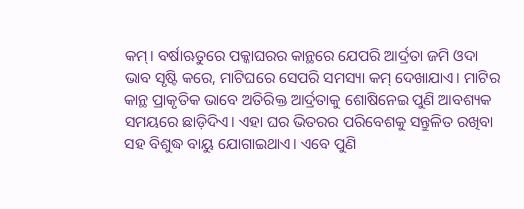କମ୍। ବର୍ଷାଋତୁରେ ପକ୍କାଘରର କାନ୍ଥରେ ଯେପରି ଆର୍ଦ୍ରତା ଜମି ଓଦା ଭାବ ସୃଷ୍ଟି କରେ, ମାଟିଘରେ ସେପରି ସମସ୍ୟା କମ୍ ଦେଖାଯାଏ। ମାଟିର କାନ୍ଥ ପ୍ରାକୃତିକ ଭାବେ ଅତିରିକ୍ତ ଆର୍ଦ୍ରତାକୁ ଶୋଷିନେଇ ପୁଣି ଆବଶ୍ୟକ ସମୟରେ ଛାଡ଼ିଦିଏ। ଏହା ଘର ଭିତରର ପରିବେଶକୁ ସନ୍ତୁଳିତ ରଖିବା ସହ ବିଶୁଦ୍ଧ ବାୟୁ ଯୋଗାଇଥାଏ। ଏବେ ପୁଣି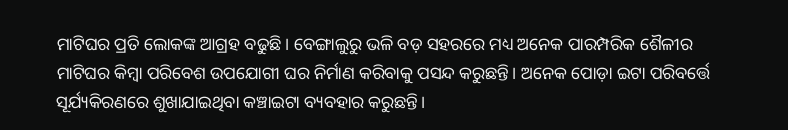ମାଟିଘର ପ୍ରତି ଲୋକଙ୍କ ଆଗ୍ରହ ବଢୁଛି। ବେଙ୍ଗାଲୁରୁ ଭଳି ବଡ଼ ସହରରେ ମଧ୍ୟ ଅନେକ ପାରମ୍ପରିକ ଶୈଳୀର ମାଟିଘର କିମ୍ବା ପରିବେଶ ଉପଯୋଗୀ ଘର ନିର୍ମାଣ କରିବାକୁ ପସନ୍ଦ କରୁଛନ୍ତି। ଅନେକ ପୋଡ଼ା ଇଟା ପରିବର୍ତ୍ତେ ସୂର୍ଯ୍ୟକିରଣରେ ଶୁଖାଯାଇଥିବା କଞ୍ଚାଇଟା ବ୍ୟବହାର କରୁଛନ୍ତି।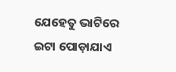ଯେହେତୁ ଭାଟିରେ ଇଟା ପୋଡ଼ାଯାଏ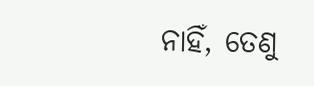ନାହିଁ, ତେଣୁ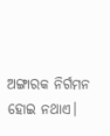ଅଙ୍ଗାରକ ନିର୍ଗମନ ହୋଇ ନଥାଏ।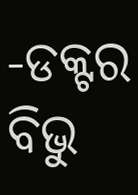-ଡକ୍ଟର ବିଭୁ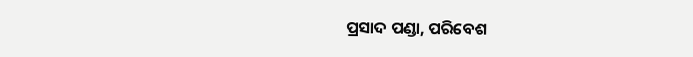ପ୍ରସାଦ ପଣ୍ଡା, ପରିବେଶ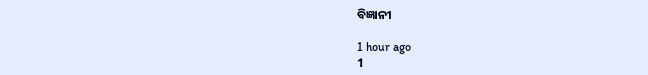ବିଜ୍ଞାନୀ

1 hour ago
1